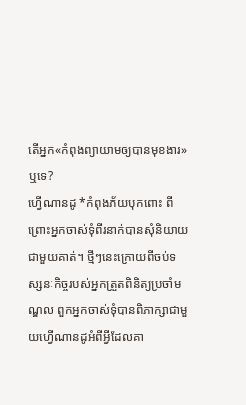តើអ្នក«កំពុងព្យាយាមឲ្យបានមុខងារ»ឬទេ?
ហ្វើណានដូ *កំពុងភ័យបុកពោះ ពីព្រោះអ្នកចាស់ទុំពីរនាក់បានសុំនិយាយជាមួយគាត់។ ថ្មីៗនេះក្រោយពីចប់ទស្សនៈកិច្ចរបស់អ្នកត្រួតពិនិត្យប្រចាំមណ្ឌល ពួកអ្នកចាស់ទុំបានពិភាក្សាជាមួយហ្វើណានដូអំពីអ្វីដែលគា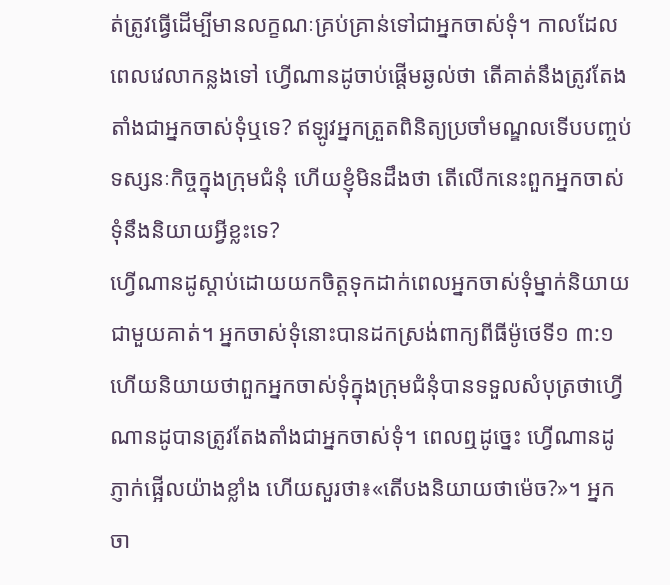ត់ត្រូវធ្វើដើម្បីមានលក្ខណៈគ្រប់គ្រាន់ទៅជាអ្នកចាស់ទុំ។ កាលដែលពេលវេលាកន្លងទៅ ហ្វើណានដូចាប់ផ្ដើមឆ្ងល់ថា តើគាត់នឹងត្រូវតែងតាំងជាអ្នកចាស់ទុំឬទេ? ឥឡូវអ្នកត្រួតពិនិត្យប្រចាំមណ្ឌលទើបបញ្ចប់ទស្សនៈកិច្ចក្នុងក្រុមជំនុំ ហើយខ្ញុំមិនដឹងថា តើលើកនេះពួកអ្នកចាស់ទុំនឹងនិយាយអ្វីខ្លះទេ?
ហ្វើណានដូស្ដាប់ដោយយកចិត្តទុកដាក់ពេលអ្នកចាស់ទុំម្នាក់និយាយជាមួយគាត់។ អ្នកចាស់ទុំនោះបានដកស្រង់ពាក្យពីធីម៉ូថេទី១ ៣:១ ហើយនិយាយថាពួកអ្នកចាស់ទុំក្នុងក្រុមជំនុំបានទទួលសំបុត្រថាហ្វើណានដូបានត្រូវតែងតាំងជាអ្នកចាស់ទុំ។ ពេលឮដូច្នេះ ហ្វើណានដូភ្ញាក់ផ្អើលយ៉ាងខ្លាំង ហើយសួរថា៖«តើបងនិយាយថាម៉េច?»។ អ្នកចា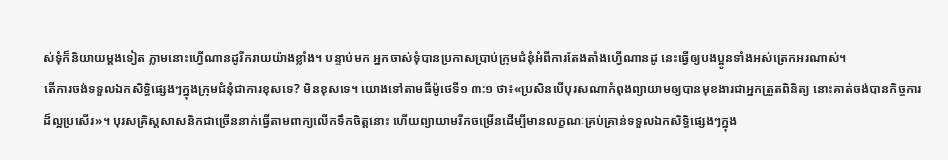ស់ទុំក៏និយាយម្ដងទៀត ភ្លាមនោះហ្វើណានដូរីករាយយ៉ាងខ្លាំង។ បន្ទាប់មក អ្នកចាស់ទុំបានប្រកាសប្រាប់ក្រុមជំនុំអំពីការតែងតាំងហ្វើណានដូ នេះធ្វើឲ្យបងប្អូនទាំងអស់ត្រេកអរណាស់។
តើការចង់ទទួលឯកសិទ្ធិផ្សេងៗក្នុងក្រុមជំនុំជាការខុសទេ? មិនខុសទេ។ យោងទៅតាមធីម៉ូថេទី១ ៣:១ ថា៖«ប្រសិនបើបុរសណាកំពុងព្យាយាមឲ្យបានមុខងារជាអ្នកត្រួតពិនិត្យ នោះគាត់ចង់បានកិច្ចការដ៏ល្អប្រសើរ»។ បុរសគ្រិស្តសាសនិកជាច្រើននាក់ធ្វើតាមពាក្យលើកទឹកចិត្តនោះ ហើយព្យាយាមរីកចម្រើនដើម្បីមានលក្ខណៈគ្រប់គ្រាន់ទទួលឯកសិទ្ធិផ្សេងៗក្នុង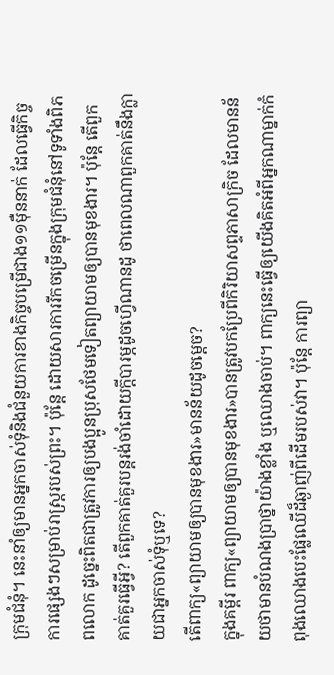ក្រុមជំនុំ។ នេះនាំឲ្យមានអ្នកចាស់ទុំនិងជំនួយការខាងកិច្ចបម្រើជាង១១ម៉ឺននាក់ ដែលធ្វើកិច្ចការផ្សេងៗសម្រាប់រាស្ត្ររបស់ព្រះ។ ប៉ុន្តែ ដោយសារការរីកចម្រើនក្នុងក្រុមជំនុំនៅទូទាំងពិភពលោក ដូច្នេះពិតជាត្រូវការឲ្យបងប្អូនប្រុសថែមទៀតព្យាយាមឲ្យបានមុខងារ។ ប៉ុន្តែ តើពួកគាត់គួរធ្វើអ្វី? តើពួកគាត់គួរបន្តរង់ចាំដោយក្ដីបារម្ភដូចហ្វើណានដូ ថាពេលណាពួកគាត់នឹងក្លាយជាអ្នកចាស់ទុំឬទេ?
តើពាក្យ«ព្យាយាមឲ្យបានមុខងារ»មានន័យដូចម្ដេច?
ក្នុងគម្ពីរ ពាក្យ«ព្យាយាមឲ្យបានមុខងារ»បានត្រូវបកប្រែពីកិរិយាសព្ទភាសាក្រិច ដែលមានន័យថាមានបំណងប្រាថ្នាយ៉ាងខ្លាំង ឬឈោងចាប់។ ពាក្យនេះធ្វើឲ្យយើងគិតអំពីអ្នកណាម្នាក់កំពុងឈោងបេះផ្លែឈើដ៏ឆ្ងាញ់ពីដើមរបស់វា។ ប៉ុន្តែ ការព្យា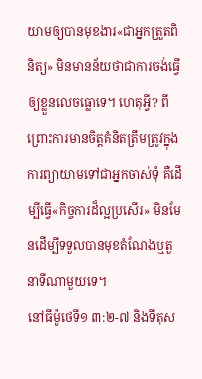យាមឲ្យបានមុខងារ«ជាអ្នកត្រួតពិនិត្យ» មិនមានន័យថាជាការចង់ធ្វើឲ្យខ្លួនលេចធ្លោទេ។ ហេតុអ្វី? ពីព្រោះការមានចិត្តគំនិតត្រឹមត្រូវក្នុងការព្យាយាមទៅជាអ្នកចាស់ទុំ គឺដើម្បីធ្វើ«កិច្ចការដ៏ល្អប្រសើរ» មិនមែនដើម្បីទទួលបានមុខតំណែងឬតួនាទីណាមួយទេ។
នៅធីម៉ូថេទី១ ៣:២-៧ និងទីតុស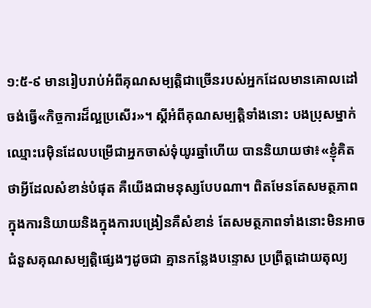១:៥-៩ មានរៀបរាប់អំពីគុណសម្បត្តិជាច្រើនរបស់អ្នកដែលមានគោលដៅចង់ធ្វើ«កិច្ចការដ៏ល្អប្រសើរ»។ ស្ដីអំពីគុណសម្បត្តិទាំងនោះ បងប្រុសម្នាក់ឈ្មោះរេម៉ិនដែលបម្រើជាអ្នកចាស់ទុំយូរឆ្នាំហើយ បាននិយាយថា៖«ខ្ញុំគិតថាអ្វីដែលសំខាន់បំផុត គឺយើងជាមនុស្សបែបណា។ ពិតមែនតែសមត្ថភាពក្នុងការនិយាយនិងក្នុងការបង្រៀនគឺសំខាន់ តែសមត្ថភាពទាំងនោះមិនអាចជំនួសគុណសម្បត្តិផ្សេងៗដូចជា គ្មានកន្លែងបន្ទោស ប្រព្រឹត្តដោយតុល្យ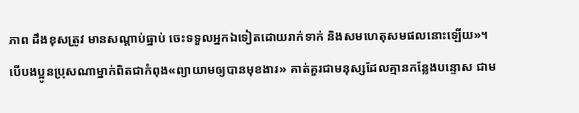ភាព ដឹងខុសត្រូវ មានសណ្ដាប់ធ្នាប់ ចេះទទួលអ្នកឯទៀតដោយរាក់ទាក់ និងសមហេតុសមផលនោះឡើយ»។
បើបងប្អូនប្រុសណាម្នាក់ពិតជាកំពុង«ព្យាយាមឲ្យបានមុខងារ» គាត់គួរជាមនុស្សដែលគ្មានកន្លែងបន្ទោស ជាម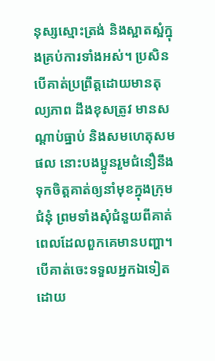នុស្សស្មោះត្រង់ និងស្អាតស្អំក្នុងគ្រប់ការទាំងអស់។ ប្រសិនបើគាត់ប្រព្រឹត្តដោយមានតុល្យភាព ដឹងខុសត្រូវ មានសណ្ដាប់ធ្នាប់ និងសមហេតុសមផល នោះបងប្អូនរួមជំនឿនឹងទុកចិត្តគាត់ឲ្យនាំមុខក្នុងក្រុមជំនុំ ព្រមទាំងសុំជំនួយពីគាត់ ពេលដែលពួកគេមានបញ្ហា។ បើគាត់ចេះទទួលអ្នកឯទៀតដោយ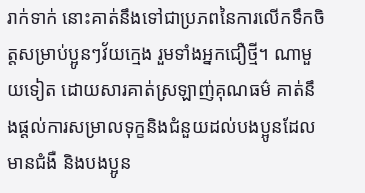រាក់ទាក់ នោះគាត់នឹងទៅជាប្រភពនៃការលើកទឹកចិត្តសម្រាប់ប្អូនៗវ័យក្មេង រួមទាំងអ្នកជឿថ្មី។ ណាមួយទៀត ដោយសារគាត់ស្រឡាញ់គុណធម៌ គាត់នឹងផ្ដល់ការសម្រាលទុក្ខនិងជំនួយដល់បងប្អូនដែលមានជំងឺ និងបងប្អូន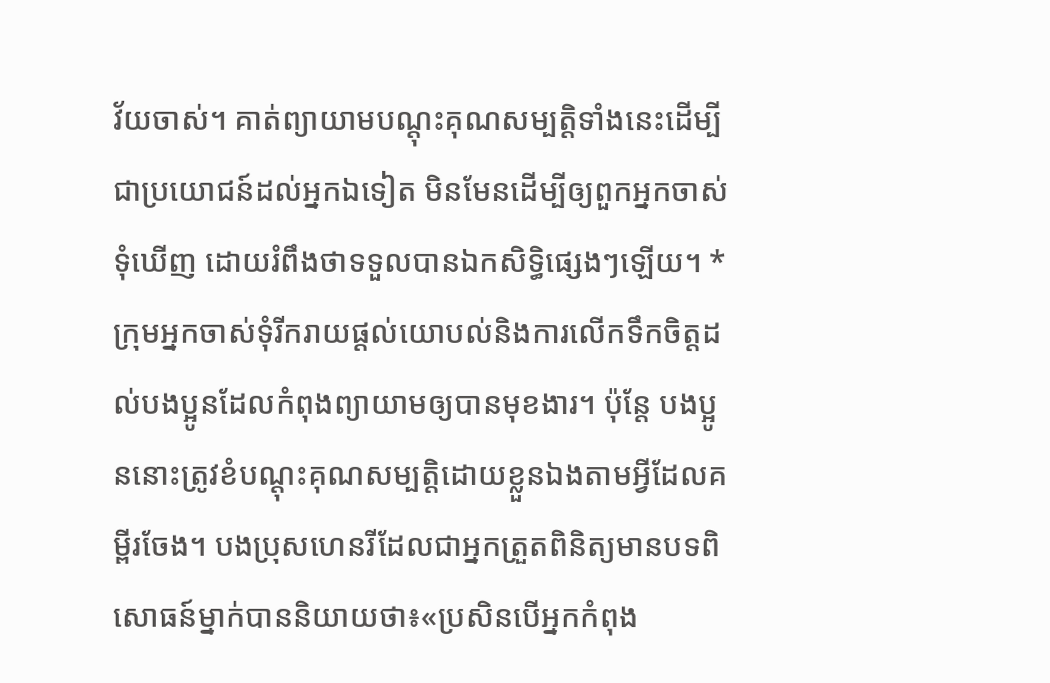វ័យចាស់។ គាត់ព្យាយាមបណ្ដុះគុណសម្បត្តិទាំងនេះដើម្បីជាប្រយោជន៍ដល់អ្នកឯទៀត មិនមែនដើម្បីឲ្យពួកអ្នកចាស់ទុំឃើញ ដោយរំពឹងថាទទួលបានឯកសិទ្ធិផ្សេងៗឡើយ។ *
ក្រុមអ្នកចាស់ទុំរីករាយផ្ដល់យោបល់និងការលើកទឹកចិត្តដល់បងប្អូនដែលកំពុងព្យាយាមឲ្យបានមុខងារ។ ប៉ុន្តែ បងប្អូននោះត្រូវខំបណ្ដុះគុណសម្បត្តិដោយខ្លួនឯងតាមអ្វីដែលគម្ពីរចែង។ បងប្រុសហេនរីដែលជាអ្នកត្រួតពិនិត្យមានបទពិសោធន៍ម្នាក់បាននិយាយថា៖«ប្រសិនបើអ្នកកំពុង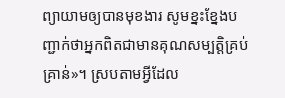ព្យាយាមឲ្យបានមុខងារ សូមខ្នះខ្នែងបញ្ជាក់ថាអ្នកពិតជាមានគុណសម្បត្តិគ្រប់គ្រាន់»។ ស្របតាមអ្វីដែល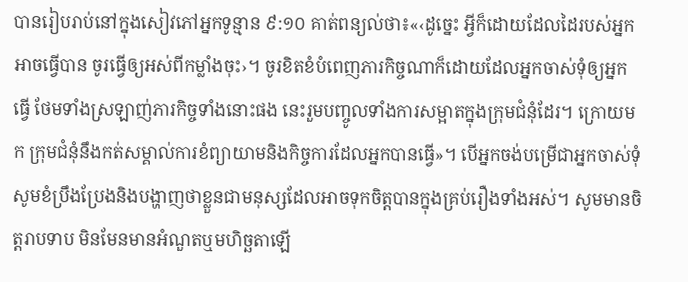បានរៀបរាប់នៅក្នុងសៀវភៅអ្នកទូន្មាន ៩:១០ គាត់ពន្យល់ថា៖«‹ដូច្នេះ អ្វីក៏ដោយដែលដៃរបស់អ្នកអាចធ្វើបាន ចូរធ្វើឲ្យអស់ពីកម្លាំងចុះ›។ ចូរខិតខំបំពេញភារកិច្ចណាក៏ដោយដែលអ្នកចាស់ទុំឲ្យអ្នកធ្វើ ថែមទាំងស្រឡាញ់ភារកិច្ចទាំងនោះផង នេះរួមបញ្ចូលទាំងការសម្អាតក្នុងក្រុមជំនុំដែរ។ ក្រោយមក ក្រុមជំនុំនឹងកត់សម្គាល់ការខំព្យាយាមនិងកិច្ចការដែលអ្នកបានធ្វើ»។ បើអ្នកចង់បម្រើជាអ្នកចាស់ទុំ សូមខំប្រឹងប្រែងនិងបង្ហាញថាខ្លួនជាមនុស្សដែលអាចទុកចិត្តបានក្នុងគ្រប់រឿងទាំងអស់។ សូមមានចិត្តរាបទាប មិនមែនមានអំណួតឬមហិច្ឆតាឡើ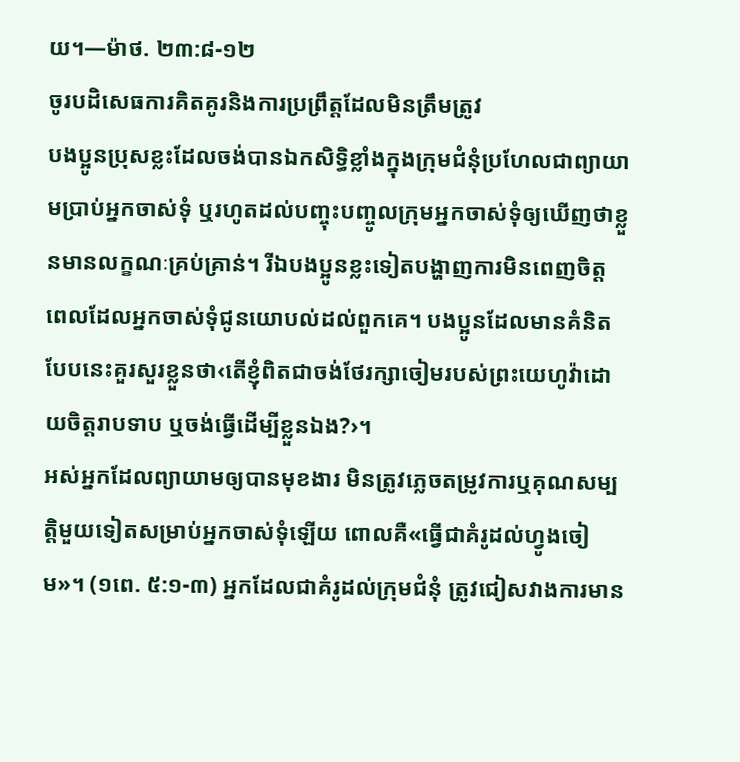យ។—ម៉ាថ. ២៣:៨-១២
ចូរបដិសេធការគិតគូរនិងការប្រព្រឹត្តដែលមិនត្រឹមត្រូវ
បងប្អូនប្រុសខ្លះដែលចង់បានឯកសិទ្ធិខ្លាំងក្នុងក្រុមជំនុំប្រហែលជាព្យាយាមប្រាប់អ្នកចាស់ទុំ ឬរហូតដល់បញ្ចុះបញ្ចូលក្រុមអ្នកចាស់ទុំឲ្យឃើញថាខ្លួនមានលក្ខណៈគ្រប់គ្រាន់។ រីឯបងប្អូនខ្លះទៀតបង្ហាញការមិនពេញចិត្ត ពេលដែលអ្នកចាស់ទុំជូនយោបល់ដល់ពួកគេ។ បងប្អូនដែលមានគំនិតបែបនេះគួរសួរខ្លួនថា‹តើខ្ញុំពិតជាចង់ថែរក្សាចៀមរបស់ព្រះយេហូវ៉ាដោយចិត្តរាបទាប ឬចង់ធ្វើដើម្បីខ្លួនឯង?›។
អស់អ្នកដែលព្យាយាមឲ្យបានមុខងារ មិនត្រូវភ្លេចតម្រូវការឬគុណសម្បត្តិមួយទៀតសម្រាប់អ្នកចាស់ទុំឡើយ ពោលគឺ«ធ្វើជាគំរូដល់ហ្វូងចៀម»។ (១ពេ. ៥:១-៣) អ្នកដែលជាគំរូដល់ក្រុមជំនុំ ត្រូវជៀសវាងការមាន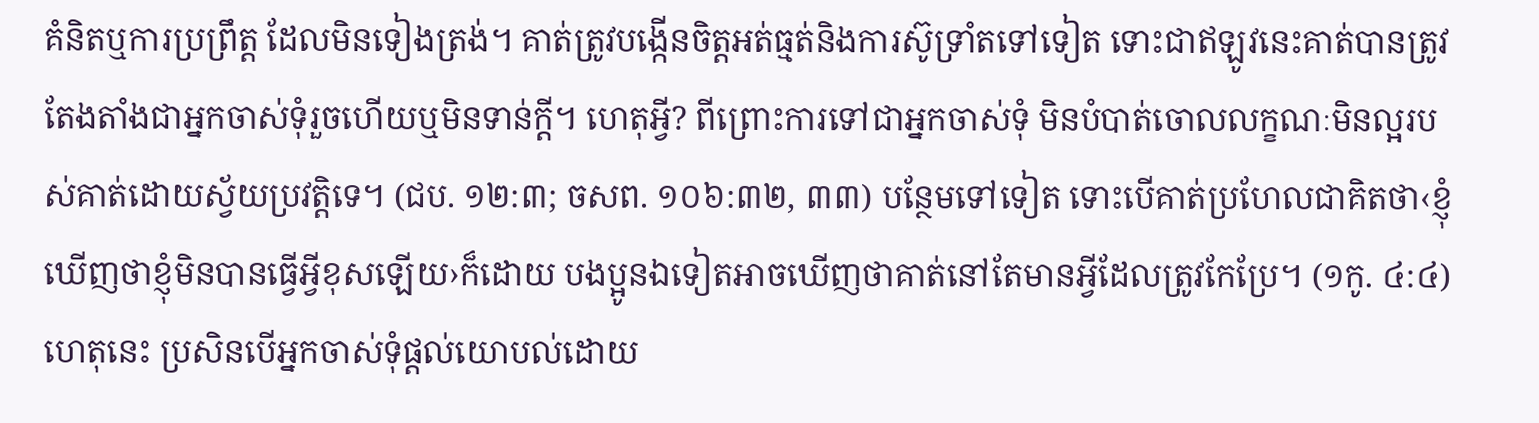គំនិតឬការប្រព្រឹត្ត ដែលមិនទៀងត្រង់។ គាត់ត្រូវបង្កើនចិត្តអត់ធ្មត់និងការស៊ូទ្រាំតទៅទៀត ទោះជាឥឡូវនេះគាត់បានត្រូវតែងតាំងជាអ្នកចាស់ទុំរួចហើយឬមិនទាន់ក្ដី។ ហេតុអ្វី? ពីព្រោះការទៅជាអ្នកចាស់ទុំ មិនបំបាត់ចោលលក្ខណៈមិនល្អរបស់គាត់ដោយស្វ័យប្រវត្តិទេ។ (ជប. ១២:៣; ចសព. ១០៦:៣២, ៣៣) បន្ថែមទៅទៀត ទោះបើគាត់ប្រហែលជាគិតថា‹ខ្ញុំឃើញថាខ្ញុំមិនបានធ្វើអ្វីខុសឡើយ›ក៏ដោយ បងប្អូនឯទៀតអាចឃើញថាគាត់នៅតែមានអ្វីដែលត្រូវកែប្រែ។ (១កូ. ៤:៤) ហេតុនេះ ប្រសិនបើអ្នកចាស់ទុំផ្ដល់យោបល់ដោយ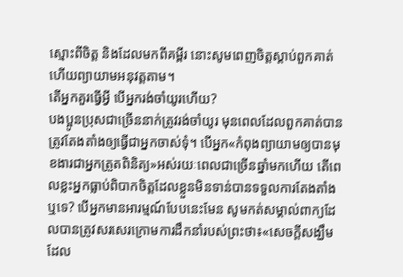ស្មោះពីចិត្ត និងដែលមកពីគម្ពីរ នោះសូមពេញចិត្តស្ដាប់ពួកគាត់ ហើយព្យាយាមអនុវត្តតាម។
តើអ្នកគួរធ្វើអ្វី បើអ្នករង់ចាំយូរហើយ?
បងប្អូនប្រុសជាច្រើននាក់ត្រូវរង់ចាំយូរ មុនពេលដែលពួកគាត់បានត្រូវតែងតាំងឲ្យធ្វើជាអ្នកចាស់ទុំ។ បើអ្នក«កំពុងព្យាយាមឲ្យបានមុខងារជាអ្នកត្រួតពិនិត្យ»អស់រយៈពេលជាច្រើនឆ្នាំមកហើយ តើពេលខ្លះអ្នកធ្លាប់ពិបាកចិត្តដែលខ្លួនមិនទាន់បានទទួលការតែងតាំងឬទេ? បើអ្នកមានអារម្មណ៍បែបនេះមែន សូមកត់សម្គាល់ពាក្យដែលបានត្រូវសរសេរក្រោមការដឹកនាំរបស់ព្រះថា៖«សេចក្ដីសង្ឃឹមដែល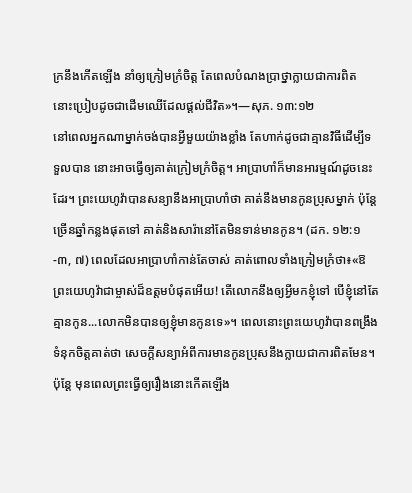ក្រនឹងកើតឡើង នាំឲ្យក្រៀមក្រំចិត្ត តែពេលបំណងប្រាថ្នាក្លាយជាការពិត នោះប្រៀបដូចជាដើមឈើដែលផ្ដល់ជីវិត»។—សុភ. ១៣:១២
នៅពេលអ្នកណាម្នាក់ចង់បានអ្វីមួយយ៉ាងខ្លាំង តែហាក់ដូចជាគ្មានវិធីដើម្បីទទួលបាន នោះអាចធ្វើឲ្យគាត់ក្រៀមក្រំចិត្ត។ អាប្រាហាំក៏មានអារម្មណ៍ដូចនេះដែរ។ ព្រះយេហូវ៉ាបានសន្យានឹងអាប្រាហាំថា គាត់នឹងមានកូនប្រុសម្នាក់ ប៉ុន្តែច្រើនឆ្នាំកន្លងផុតទៅ គាត់និងសារ៉ានៅតែមិនទាន់មានកូន។ (ដក. ១២:១-៣, ៧) ពេលដែលអាប្រាហាំកាន់តែចាស់ គាត់ពោលទាំងក្រៀមក្រំថា៖«ឱព្រះយេហូវ៉ាជាម្ចាស់ដ៏ឧត្តមបំផុតអើយ! តើលោកនឹងឲ្យអ្វីមកខ្ញុំទៅ បើខ្ញុំនៅតែគ្មានកូន...លោកមិនបានឲ្យខ្ញុំមានកូនទេ»។ ពេលនោះព្រះយេហូវ៉ាបានពង្រឹងទំនុកចិត្តគាត់ថា សេចក្ដីសន្យាអំពីការមានកូនប្រុសនឹងក្លាយជាការពិតមែន។ ប៉ុន្តែ មុនពេលព្រះធ្វើឲ្យរឿងនោះកើតឡើង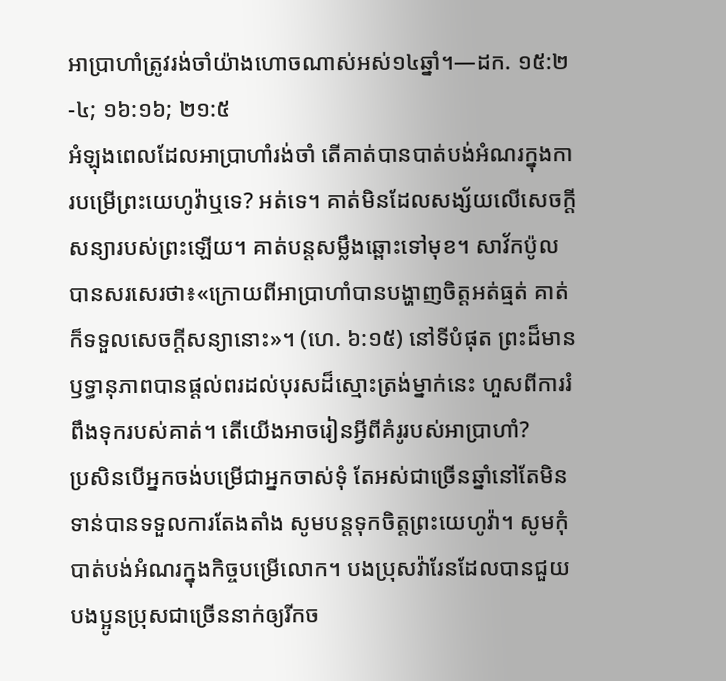អាប្រាហាំត្រូវរង់ចាំយ៉ាងហោចណាស់អស់១៤ឆ្នាំ។—ដក. ១៥:២-៤; ១៦:១៦; ២១:៥
អំឡុងពេលដែលអាប្រាហាំរង់ចាំ តើគាត់បានបាត់បង់អំណរក្នុងការបម្រើព្រះយេហូវ៉ាឬទេ? អត់ទេ។ គាត់មិនដែលសង្ស័យលើសេចក្ដីសន្យារបស់ព្រះឡើយ។ គាត់បន្តសម្លឹងឆ្ពោះទៅមុខ។ សាវ័កប៉ូលបានសរសេរថា៖«ក្រោយពីអាប្រាហាំបានបង្ហាញចិត្តអត់ធ្មត់ គាត់ក៏ទទួលសេចក្ដីសន្យានោះ»។ (ហេ. ៦:១៥) នៅទីបំផុត ព្រះដ៏មានឫទ្ធានុភាពបានផ្ដល់ពរដល់បុរសដ៏ស្មោះត្រង់ម្នាក់នេះ ហួសពីការរំពឹងទុករបស់គាត់។ តើយើងអាចរៀនអ្វីពីគំរូរបស់អាប្រាហាំ?
ប្រសិនបើអ្នកចង់បម្រើជាអ្នកចាស់ទុំ តែអស់ជាច្រើនឆ្នាំនៅតែមិនទាន់បានទទួលការតែងតាំង សូមបន្តទុកចិត្តព្រះយេហូវ៉ា។ សូមកុំបាត់បង់អំណរក្នុងកិច្ចបម្រើលោក។ បងប្រុសវ៉ារែនដែលបានជួយបងប្អូនប្រុសជាច្រើននាក់ឲ្យរីកច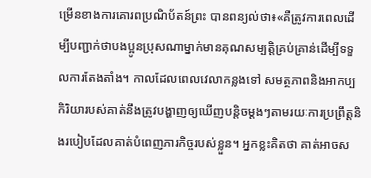ម្រើនខាងការគោរពប្រណិប័តន៍ព្រះ បានពន្យល់ថា៖«គឺត្រូវការពេលដើម្បីបញ្ជាក់ថាបងប្អូនប្រុសណាម្នាក់មានគុណសម្បត្តិគ្រប់គ្រាន់ដើម្បីទទួលការតែងតាំង។ កាលដែលពេលវេលាកន្លងទៅ សមត្ថភាពនិងអាកប្បកិរិយារបស់គាត់នឹងត្រូវបង្ហាញឲ្យឃើញបន្តិចម្ដងៗតាមរយៈការប្រព្រឹត្តនិងរបៀបដែលគាត់បំពេញភារកិច្ចរបស់ខ្លួន។ អ្នកខ្លះគិតថា គាត់អាចស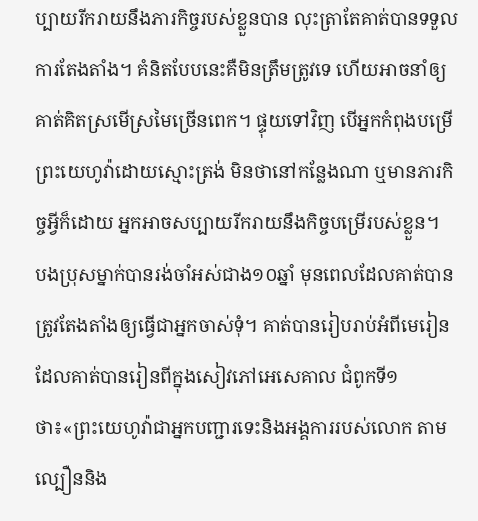ប្បាយរីករាយនឹងភារកិច្ចរបស់ខ្លួនបាន លុះត្រាតែគាត់បានទទួលការតែងតាំង។ គំនិតបែបនេះគឺមិនត្រឹមត្រូវទេ ហើយអាចនាំឲ្យគាត់គិតស្រមើស្រមៃច្រើនពេក។ ផ្ទុយទៅវិញ បើអ្នកកំពុងបម្រើព្រះយេហូវ៉ាដោយស្មោះត្រង់ មិនថានៅកន្លែងណា ឬមានភារកិច្ចអ្វីក៏ដោយ អ្នកអាចសប្បាយរីករាយនឹងកិច្ចបម្រើរបស់ខ្លួន។
បងប្រុសម្នាក់បានរង់ចាំអស់ជាង១០ឆ្នាំ មុនពេលដែលគាត់បានត្រូវតែងតាំងឲ្យធ្វើជាអ្នកចាស់ទុំ។ គាត់បានរៀបរាប់អំពីមេរៀនដែលគាត់បានរៀនពីក្នុងសៀវភៅអេសេគាល ជំពូកទី១ ថា៖«ព្រះយេហូវ៉ាជាអ្នកបញ្ជារទេះនិងអង្គការរបស់លោក តាមល្បឿននិង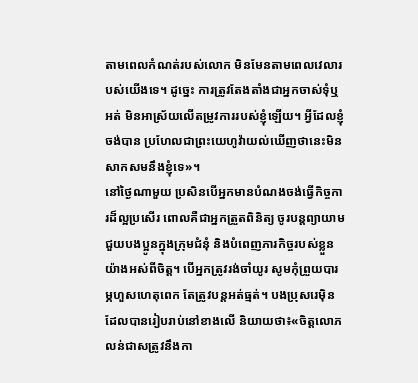តាមពេលកំណត់របស់លោក មិនមែនតាមពេលវេលារបស់យើងទេ។ ដូច្នេះ ការត្រូវតែងតាំងជាអ្នកចាស់ទុំឬអត់ មិនអាស្រ័យលើតម្រូវការរបស់ខ្ញុំឡើយ។ អ្វីដែលខ្ញុំចង់បាន ប្រហែលជាព្រះយេហូវ៉ាយល់ឃើញថានេះមិនសាកសមនឹងខ្ញុំទេ»។
នៅថ្ងៃណាមួយ ប្រសិនបើអ្នកមានបំណងចង់ធ្វើកិច្ចការដ៏ល្អប្រសើរ ពោលគឺជាអ្នកត្រួតពិនិត្យ ចូរបន្តព្យាយាមជួយបងប្អូនក្នុងក្រុមជំនុំ និងបំពេញភារកិច្ចរបស់ខ្លួនយ៉ាងអស់ពីចិត្ត។ បើអ្នកត្រូវរង់ចាំយូរ សូមកុំព្រួយបារម្ភហួសហេតុពេក តែត្រូវបន្តអត់ធ្មត់។ បងប្រុសរេម៉ិនដែលបានរៀបរាប់នៅខាងលើ និយាយថា៖«ចិត្តលោភលន់ជាសត្រូវនឹងកា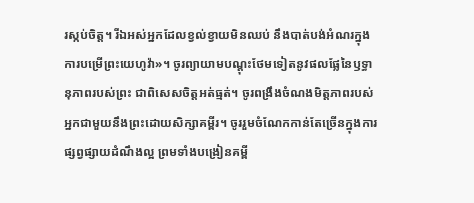រស្កប់ចិត្ត។ រីឯអស់អ្នកដែលខ្វល់ខ្វាយមិនឈប់ នឹងបាត់បង់អំណរក្នុងការបម្រើព្រះយេហូវ៉ា»។ ចូរព្យាយាមបណ្ដុះថែមទៀតនូវផលផ្លែនៃឫទ្ធានុភាពរបស់ព្រះ ជាពិសេសចិត្តអត់ធ្មត់។ ចូរពង្រឹងចំណងមិត្តភាពរបស់អ្នកជាមួយនឹងព្រះដោយសិក្សាគម្ពីរ។ ចូររួមចំណែកកាន់តែច្រើនក្នុងការផ្សព្វផ្សាយដំណឹងល្អ ព្រមទាំងបង្រៀនគម្ពី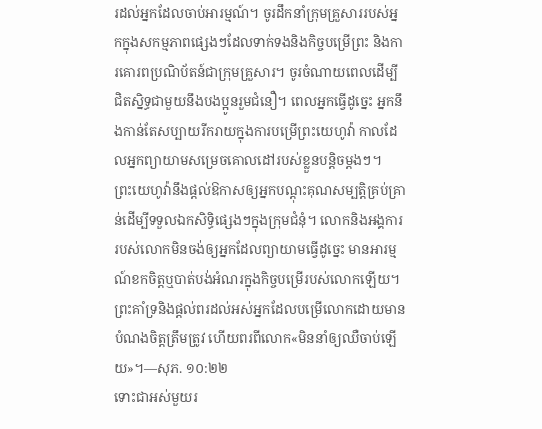រដល់អ្នកដែលចាប់អារម្មណ៍។ ចូរដឹកនាំក្រុមគ្រួសាររបស់អ្នកក្នុងសកម្មភាពផ្សេងៗដែលទាក់ទងនិងកិច្ចបម្រើព្រះ និងការគោរពប្រណិប័តន៍ជាក្រុមគ្រួសារ។ ចូរចំណាយពេលដើម្បីជិតស្និទ្ធជាមួយនឹងបងប្អូនរួមជំនឿ។ ពេលអ្នកធ្វើដូច្នេះ អ្នកនឹងកាន់តែសប្បាយរីករាយក្នុងការបម្រើព្រះយេហូវ៉ា កាលដែលអ្នកព្យាយាមសម្រេចគោលដៅរបស់ខ្លួនបន្តិចម្ដងៗ។
ព្រះយេហូវ៉ានឹងផ្ដល់ឱកាសឲ្យអ្នកបណ្ដុះគុណសម្បត្តិគ្រប់គ្រាន់ដើម្បីទទួលឯកសិទ្ធិផ្សេងៗក្នុងក្រុមជំនុំ។ លោកនិងអង្គការរបស់លោកមិនចង់ឲ្យអ្នកដែលព្យាយាមធ្វើដូច្នេះ មានអារម្មណ៍ខកចិត្តឬបាត់បង់អំណរក្នុងកិច្ចបម្រើរបស់លោកឡើយ។ ព្រះគាំទ្រនិងផ្ដល់ពរដល់អស់អ្នកដែលបម្រើលោកដោយមានបំណងចិត្តត្រឹមត្រូវ ហើយពរពីលោក«មិននាំឲ្យឈឺចាប់ឡើយ»។—សុភ. ១០:២២
ទោះជាអស់មួយរ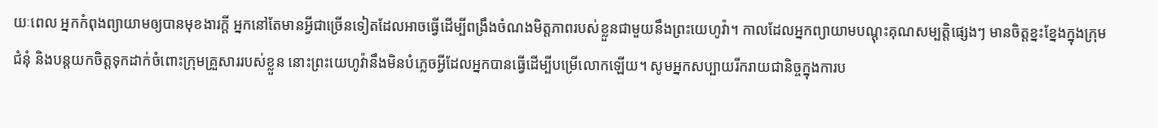យៈពេល អ្នកកំពុងព្យាយាមឲ្យបានមុខងារក្ដី អ្នកនៅតែមានអ្វីជាច្រើនទៀតដែលអាចធ្វើដើម្បីពង្រឹងចំណងមិត្តភាពរបស់ខ្លួនជាមួយនឹងព្រះយេហូវ៉ា។ កាលដែលអ្នកព្យាយាមបណ្ដុះគុណសម្បត្តិផ្សេងៗ មានចិត្តខ្នះខ្នែងក្នុងក្រុមជំនុំ និងបន្តយកចិត្តទុកដាក់ចំពោះក្រុមគ្រួសាររបស់ខ្លួន នោះព្រះយេហូវ៉ានឹងមិនបំភ្លេចអ្វីដែលអ្នកបានធ្វើដើម្បីបម្រើលោកឡើយ។ សូមអ្នកសប្បាយរីករាយជានិច្ចក្នុងការប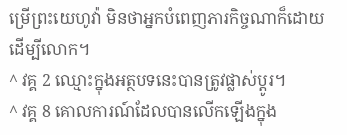ម្រើព្រះយេហូវ៉ា មិនថាអ្នកបំពេញភារកិច្ចណាក៏ដោយដើម្បីលោក។
^ វគ្គ 2 ឈ្មោះក្នុងអត្ថបទនេះបានត្រូវផ្លាស់ប្ដូរ។
^ វគ្គ 8 គោលការណ៍ដែលបានលើកឡើងក្នុង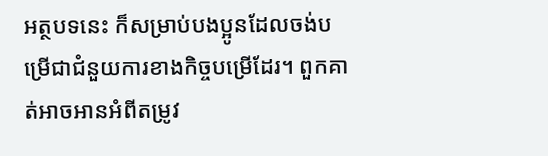អត្ថបទនេះ ក៏សម្រាប់បងប្អូនដែលចង់បម្រើជាជំនួយការខាងកិច្ចបម្រើដែរ។ ពួកគាត់អាចអានអំពីតម្រូវ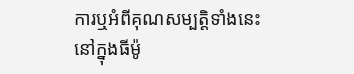ការឬអំពីគុណសម្បត្តិទាំងនេះនៅក្នុងធីម៉ូ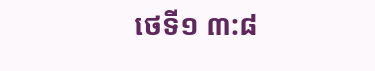ថេទី១ ៣:៨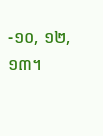-១០, ១២, ១៣។